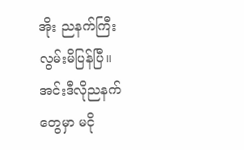အိုး ညနက်ကြီးလွမ်းမိပြန်ပြီ။
အင်းဒီလိုညနက်တွေမှာ မငို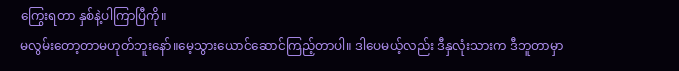ကြွေးရတာ နှစ်နဲ့ပါကြာပြီကို။
မလွမ်းတော့တာမဟုတ်ဘူးနော်။မေ့သွားယောင်ဆောင်ကြည့်တာပါ။ ဒါပေမယ့်လည်း ဒီနှလုံးသားက ဒီဘူတာမှာ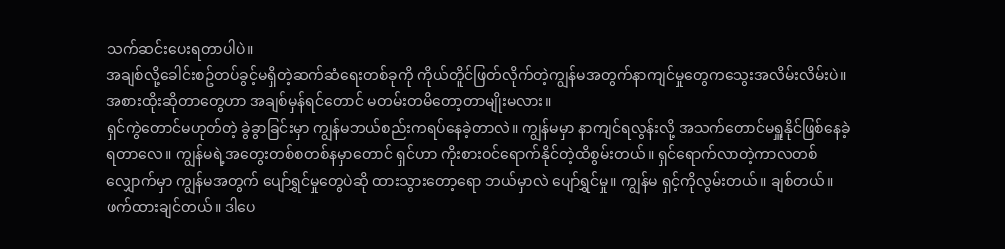သက်ဆင်းပေးရတာပါပဲ။
အချစ်လို့ခေါင်းစဥ်တပ်ခွင့်မရှိတဲ့ဆက်ဆံရေးတစ်ခုကို ကိုယ်တိူင်ဖြတ်လိုက်တဲ့ကျွန်မအတွက်နာကျင်မှုတွေကသွေးအလိမ်းလိမ်းပဲ။
အစားထိုးဆိုတာတွေဟာ အချစ်မှန်ရင်တောင် မတမ်းတမိတော့တာမျိုးမလား။
ရှင်ကွဲတောင်မဟုတ်တဲ့ ခွဲခွာခြင်းမှာ ကျွန်မဘယ်စည်းကရပ်နေခဲ့တာလဲ။ ကျွန်မမှာ နာကျင်ရလွန်းလို့ အသက်တောင်မရှူနိုင်ဖြစ်နေခဲ့ရတာလေ။ ကျွန်မရဲ့အတွေးတစ်စတစ်နမှာတောင် ရှင်ဟာ ကိုးစားဝင်ရောက်နိုင်တဲ့ထိစွမ်းတယ်။ ရှင်ရောက်လာတဲ့ကာလတစ်လျှောက်မှာ ကျွန်မအတွက် ပျော်ရွှင်မှုတွေပဲဆို ထားသွားတော့ရော ဘယ်မှာလဲ ပျော်ရွှင်မှု။ ကျွန်မ ရှင့်ကိုလွမ်းတယ်။ ချစ်တယ်။ ဖက်ထားချင်တယ်။ ဒါပေ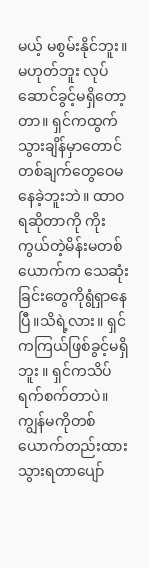မယ့် မစွမ်းနိုင်ဘူး။မဟုတ်ဘူး လုပ်ဆောင်ခွင့်မရှိတော့တာ။ ရှင်ကထွက်သွားချိန်မှာတောင် တစ်ချက်တွေဝေမနေခဲ့ဘူးဘဲ။ ထာဝရဆိုတာကို ကိုးကွယ်တဲ့မိန်းမတစ်ယောက်က သေဆုံးခြင်းတွေကိုရွံရှာနေပြီ။သိရဲ့လား။ ရှင်ကကြယ်ဖြစ်ခွင့်မရှိဘူး ။ ရှင်ကသိပ်ရက်စက်တာပဲ။ ကျွန်မကိုတစ်ယောက်တည်းထားသွားရတာပျော်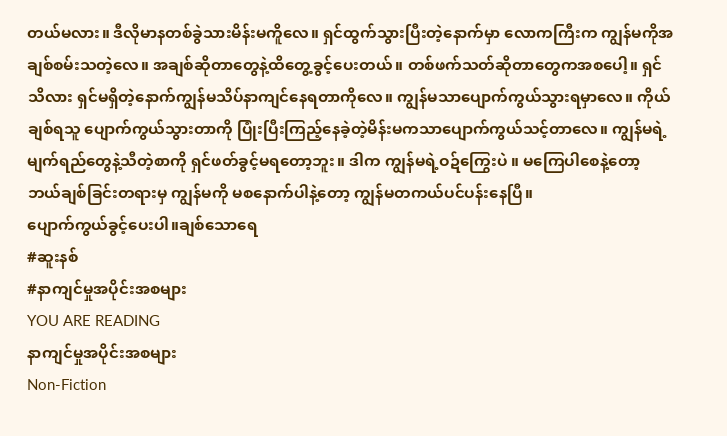တယ်မလား။ ဒီလိုမာနတစ်ခွဲသားမိန်းမကိူလေ။ ရှင်ထွက်သွားပြီးတဲ့နောက်မှာ လောကကြီးက ကျွန်မကိုအချစ်စမ်းသတဲ့လေ။ အချစ်ဆိုတာတွေနဲ့ထိတွေ့ခွင့်ပေးတယ်။ တစ်ဖက်သတ်ဆိုတာတွေကအစပေါ့။ ရှင်သိလား ရှင်မရှိတဲ့နောက်ကျွန်မသိပ်နာကျင်နေရတာကိုလေ။ ကျွန်မသာပျောက်ကွယ်သွားရမှာလေ။ ကိုယ်ချစ်ရသူ ပျောက်ကွယ်သွားတာကို ပြုံးပြီးကြည့်နေခဲ့တဲ့မိန်းမကသာပျောက်ကွယ်သင့်တာလေ။ ကျွန်မရဲ့မျက်ရည်တွေနဲ့သီတဲ့စာကို ရှင်ဖတ်ခွင့်မရတော့ဘူး။ ဒါက ကျွန်မရဲ့ဝဍ်ကြွေးပဲ ။ မကြေပါစေနဲ့တော့ ဘယ်ချစ်ခြင်းတရားမှ ကျွန်မကို မစနောက်ပါနဲ့တော့ ကျွန်မတကယ်ပင်ပန်းနေပြီ။
ပျောက်ကွယ်ခွင့်ပေးပါ။ချစ်သောရေ
#ဆူးနစ်
#နာကျင်မှုအပိုင်းအစများ
YOU ARE READING
နာကျင်မှုအပိုင်းအစများ
Non-Fiction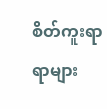စိတ်ကူးရာရာများ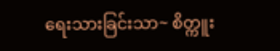ရေးသားခြင်းသာ~ စိတ္ကူး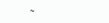~